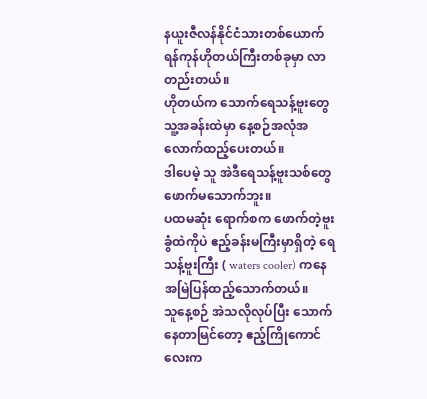နယူးဇီလန်နိုင်ငံသားတစ်ယောက် ရန်ကုန်ဟိုတယ်ကြီးတစ်ခုမှာ လာတည်းတယ်။
ဟိုတယ်က သောက်ရေသန့်ဗူးတွေ သူ့အခန်းထဲမှာ နေ့စဉ်အလုံအလောက်ထည့်ပေးတယ်။
ဒါပေမဲ့ သူ အဲဒီရေသန့်ဗူးသစ်တွေ ဖောက်မသောက်ဘူး။
ပထမဆုံး ရောက်စက ဖောက်တဲ့ဗူးခွံထဲကိုပဲ ဧည့်ခန်းမကြီးမှာရှိတဲ့ ရေသန့်ဗူးကြီး ( waters cooler) ကနေ အမြဲပြန်ထည့်သောက်တယ်။
သူနေ့စဉ် အဲသလိုလုပ်ပြီး သောက်နေတာမြင်တော့ ဧည့်ကြိုကောင်လေးက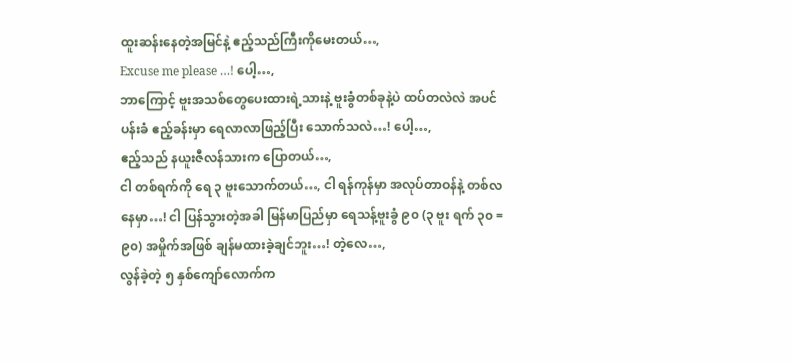ထူးဆန်းနေတဲ့အမြင်နဲ့ ဧည့်သည်ကြီးကိုမေးတယ်…,
Excuse me please …! ပေါ့…,
ဘာကြောင့် ဗူးအသစ်တွေပေးထားရဲ့သားနဲ့ ဗူးခွံတစ်ခုနဲ့ပဲ ထပ်တလဲလဲ အပင်ပန်းခံ ဧည့်ခန်းမှာ ရေလာလာဖြည့်ပြီး သောက်သလဲ…! ပေါ့…,
ဧည့်သည် နယူးဇီလန်သားက ပြောတယ်…,
ငါ တစ်ရက်ကို ရေ ၃ ဗူးသောက်တယ်…, ငါ ရန်ကုန်မှာ အလုပ်တာဝန်နဲ့ တစ်လ နေမှာ…! ငါ ပြန်သွားတဲ့အခါ မြန်မာပြည်မှာ ရေသန့်ဗူးခွံ ၉၀ (၃ ဗူး ရက် ၃၀ = ၉၀) အမှိုက်အဖြစ် ချန်မထားခဲ့ချင်ဘူး…! တဲ့လေ…,
လွန်ခဲ့တဲ့ ၅ နှစ်ကျော်လောက်က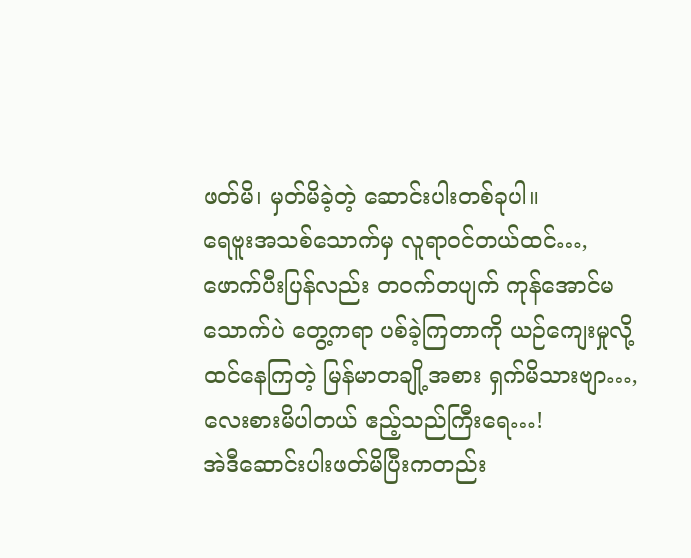ဖတ်မိ၊ မှတ်မိခဲ့တဲ့ ဆောင်းပါးတစ်ခုပါ။
ရေဗူးအသစ်သောက်မှ လူရာဝင်တယ်ထင်…, ဖောက်ပီးပြန်လည်း တဝက်တပျက် ကုန်အောင်မသောက်ပဲ တွေ့ကရာ ပစ်ခဲ့ကြတာကို ယဉ်ကျေးမှုလို့ထင်နေကြတဲ့ မြန်မာတချို့အစား ရှက်မိသားဗျာ…,
လေးစားမိပါတယ် ဧည့်သည်ကြီးရေ…!
အဲဒီဆောင်းပါးဖတ်မိပြီးကတည်း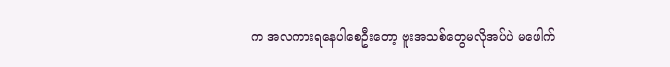က အလကားရနေပါစေဦးတော့ ဗူးအသစ်တွေမလိုအပ်ပဲ မဖေါက်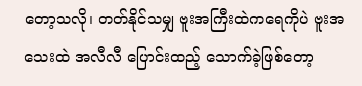တော့သလို၊ တတ်နိုင်သမျှ ဗူးအကြီးထဲကရေကိုပဲ ဗူးအသေးထဲ အလီလီ ပြောင်းထည့် သောက်ခဲ့ဖြစ်တော့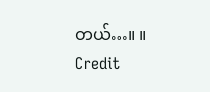တယ်…။ ။
Credit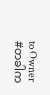to Owner
#တခါက